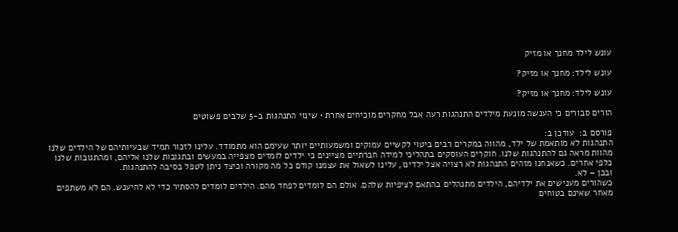עונש לילד מחנך או מזיק

עונש לילד: מחנך או מזיק?

עונש לילד: מחנך או מזיק?

הורים סבורים כי הענשה מונעת מילדים התנהגות רעה אבל מחקרים מוכיחים אחרת • שינוי התנהגות ב-5 שלבים פשוטים

פורסם ב:  עודכן ב:
התנהגות לא מותאמת של ילד, מהווה במקרים רבים ביטוי לקשיים עמוקים ומשמעותיים יותר שעימם הוא מתמודד. עלינו לזכור תמיד שבעיותיהם של הילדים שלנו מהוות מראה גם להתנהגות שלנו. חוקרים העוסקים בתהליכי למידה חברתיים מציינים כי ילדים לומדים מצפייה במעשים ובתגובות שלנו אליהם, ומהתגובות שלנו כלפי אחרים. כשאנחנו מזהים התנהגות לא רצויה אצל ילדינו, עלינו לשאול את עצמנו קודם כל מה מקורה וכיצד ניתן לטפל בסיבה להתנהגות.
ובכן – לא.
כשהורים מענישים את ילדיהם, הילדים מתנהלים בהתאם לציפיות שלהם. אולם הם לומדים לפחד מהם. הילדים לומדים להסתיר כדי לא להיענש. הם לא משתפים מאחר שאינם בטוחים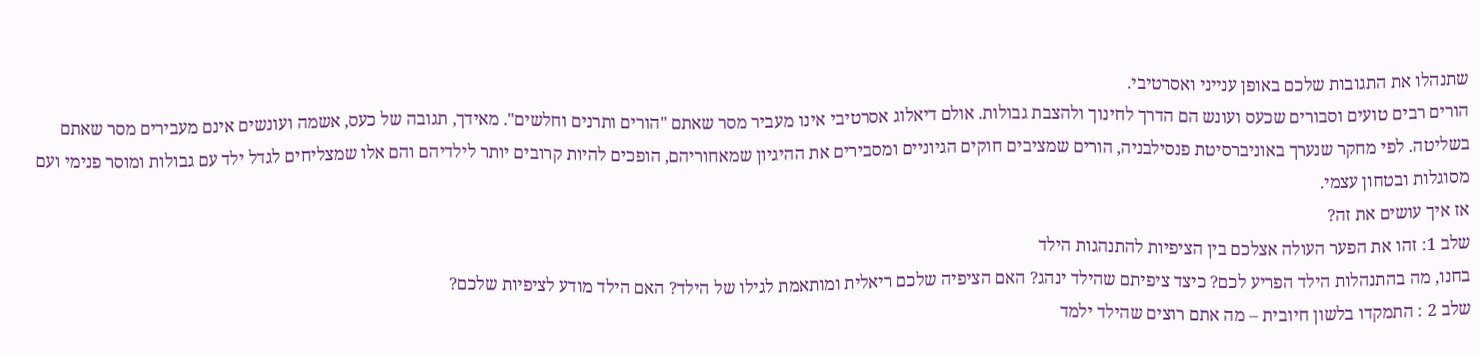שתנהלו את התגובות שלכם באופן ענייני ואסרטיבי.
הורים רבים טועים וסבורים שכעס ועונש הם הדרך לחינוך ולהצבת גבולות. אולם דיאלוג אסרטיבי אינו מעביר מסר שאתם "הורים ותרנים וחלשים". מאידך, תגובה של כעס, אשמה ועונשים אינם מעבירים מסר שאתם בשליטה. לפי מחקר שנערך באוניברסיטת פנסילבניה, הורים שמציבים חוקים הגיוניים ומסבירים את ההיגיון שמאחוריהם, הופכים להיות קרובים יותר לילדיהם והם אלו שמצליחים לגדל ילד עם גבולות ומוסר פנימי ועם מסוגלות ובטחון עצמי.
אז איך עושים את זה?
שלב 1: זהו את הפער העולה אצלכם בין הציפיות להתנהגות הילד
בחנו, מה בהתנהלות הילד הפריע לכם? כיצד ציפיתם שהילד ינהג? האם הציפיה שלכם ריאלית ומותאמת לגילו של הילד? האם הילד מודע לציפיות שלכם?
שלב 2 : התמקדו בלשון חיובית – מה אתם רוצים שהילד ילמד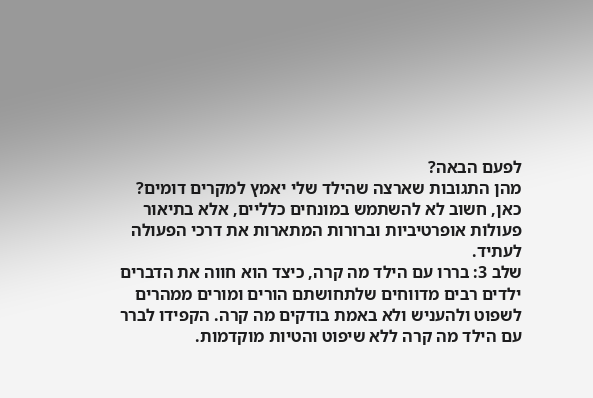לפעם הבאה?
מהן התגובות שארצה שהילד שלי יאמץ למקרים דומים? כאן, חשוב לא להשתמש במונחים כלליים, אלא בתיאור פעולות אופרטיביות וברורות המתארות את דרכי הפעולה לעתיד.
שלב 3: בררו עם הילד מה קרה, כיצד הוא חווה את הדברים
ילדים רבים מדווחים שלתחושתם הורים ומורים ממהרים לשפוט ולהעניש ולא באמת בודקים מה קרה. הקפידו לברר עם הילד מה קרה ללא שיפוט והטיות מוקדמות.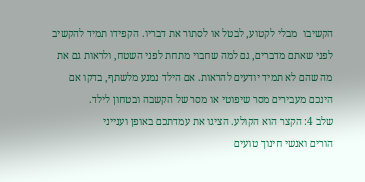הקשיבו  מבלי לקטוע, לבטל או לסתור את דבריו. הקפידו תמיד להקשיב לפני שאתם מדברים, גם למה שחבוי מתחת לפני השטח, ולראות גם את מה שהם לא תמיד יודעים להראות. אם הילד נמנע מלשתף, בדקו אם הינכם מעבירים מסר שיפוטי או מסר של הקשבה ובטחון לילד.
שלב 4: הקצר הוא הקולע. הציגו את עמדתכם באופן וענייני
הורים ואנשי חינוך טועים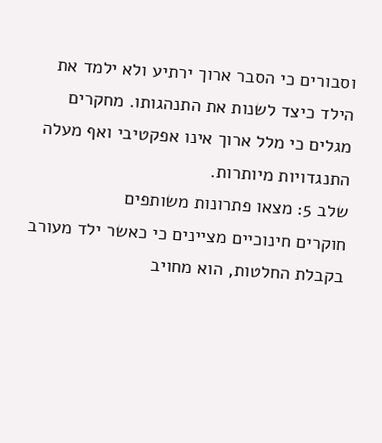וסבורים כי הסבר ארוך ירתיע ולא ילמד את הילד כיצד לשנות את התנהגותו. מחקרים מגלים כי מלל ארוך אינו אפקטיבי ואף מעלה התנגדויות מיותרות.
שלב 5: מצאו פתרונות משותפים
חוקרים חינוכיים מציינים כי כאשר ילד מעורב בקבלת החלטות, הוא מחויב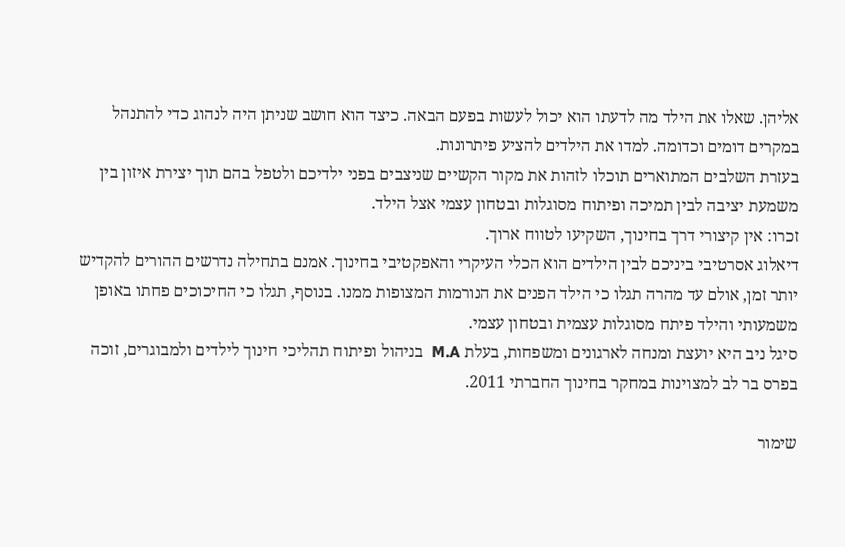אליהן. שאלו את הילד מה לדעתו הוא יכול לעשות בפעם הבאה. כיצד הוא חושב שניתן היה לנהוג כדי להתנהל במקרים דומים וכדומה. למדו את הילדים להציע פיתרונות.
בעזרת השלבים המתוארים תוכלו לזהות את מקור הקשיים שניצבים בפני ילדיכם ולטפל בהם תוך יצירת איזון בין משמעת יציבה לבין תמיכה ופיתוח מסוגלות ובטחון עצמי אצל הילד.
זכרו: אין קיצורי דרך בחינוך, השקיעו לטווח ארוך.
דיאלוג אסרטיבי ביניכם לבין הילדים הוא הכלי העיקרי והאפקטיבי בחינוך. אמנם בתחילה נדרשים ההורים להקדיש יותר זמן, אולם עד מהרה תגלו כי הילד הפנים את הנורמות המצופות ממנו. בנוסף, תגלו כי החיכוכים פחתו באופן משמעותי והילד פיתח מסוגלות עצמית ובטחון עצמי.
סיגל ניב היא יועצת ומנחה לארגונים ומשפחות, בעלת M.A  בניהול ופיתוח תהליכי חינוך לילדים ולמבוגרים, זוכה בפרס בר לב למצוינות במחקר בחינוך החברתי 2011.

שימור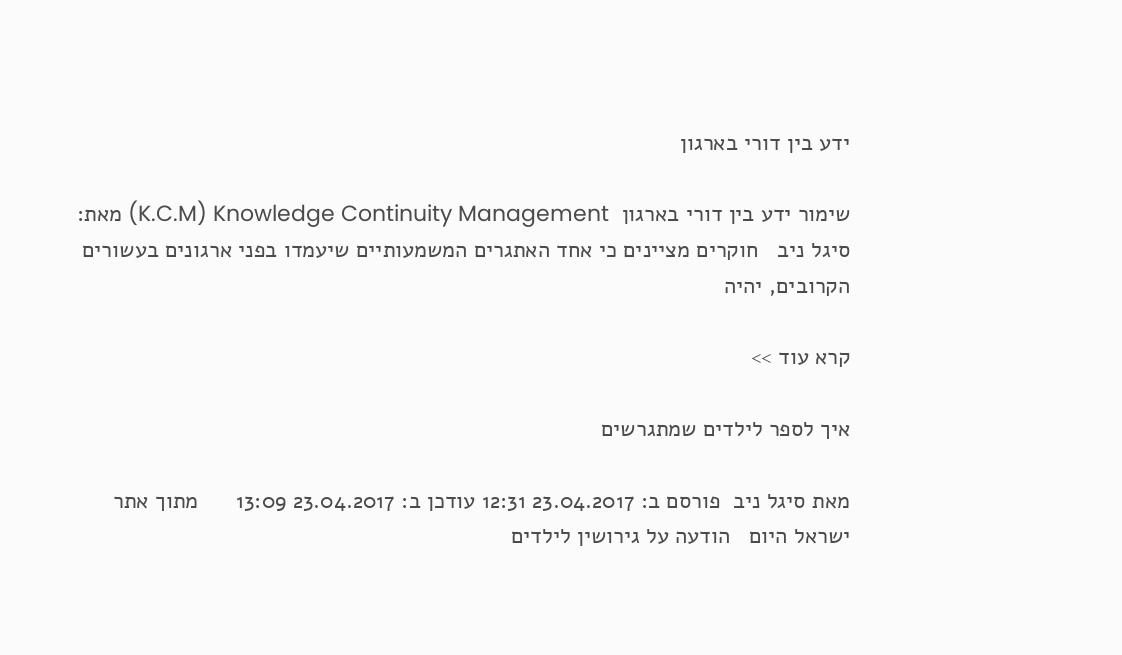ידע בין דורי בארגון

שימור ידע בין דורי בארגון  K.C.M) Knowledge Continuity Management) מאת: סיגל ניב   חוקרים מציינים כי אחד האתגרים המשמעותיים שיעמדו בפני ארגונים בעשורים הקרובים, יהיה

קרא עוד >>

איך לספר לילדים שמתגרשים

מאת סיגל ניב  פורסם ב: 23.04.2017 12:31 עודכן ב: 23.04.2017 13:09      מתוך אתר ישראל היום   הודעה על גירושין לילדים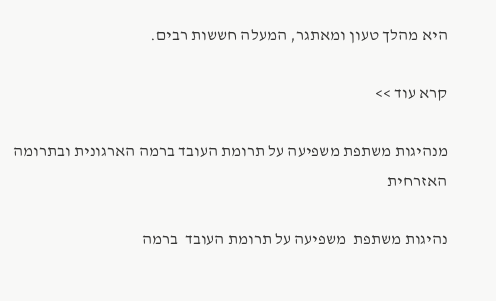היא מהלך טעון ומאתגר, המעלה חששות רבים.

קרא עוד >>

מנהיגות משתפת משפיעה על תרומת העובד ברמה הארגונית ובתרומה האזרחית

נהיגות משתפת  משפיעה על תרומת העובד  ברמה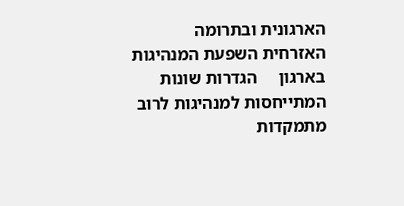הארגונית ובתרומה האזרחית השפעת המנהיגות בארגון     הגדרות שונות המתייחסות למנהיגות לרוב מתמקדות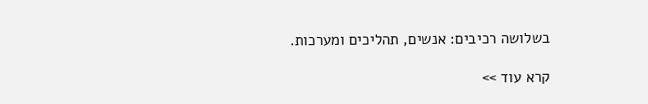בשלושה רכיבים: אנשים, תהליכים ומערכות.

קרא עוד >>